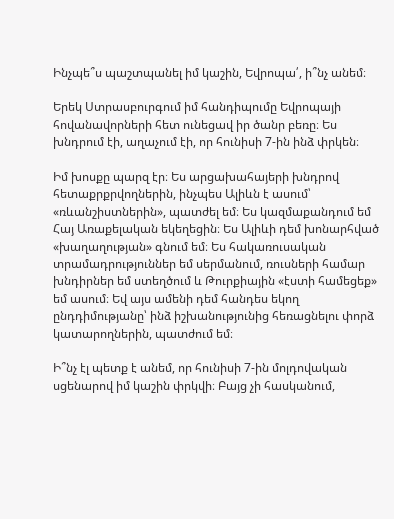Ինչպե՞ս պաշտպանել իմ կաշին, Եվրոպա՛, ի՞նչ անեմ։

Երեկ Ստրասբուրգում իմ հանդիպումը Եվրոպայի հովանավորների հետ ունեցավ իր ծանր բեռը։ Ես խնդրում էի, աղաչում էի, որ հունիսի 7-ին ինձ փրկեն։

Իմ խոսքը պարզ էր։ Ես արցախահայերի խնդրով հետաքրքրվողներին, ինչպես Ալիևն է ասում՝ «ռևանշիստներին», պատժել եմ։ Ես կազմաքանդում եմ Հայ Առաքելական եկեղեցին։ Ես Ալիևի դեմ խոնարհված «խաղաղության» գնում եմ։ Ես հակառուսական տրամադրություններ եմ սերմանում, ռուսների համար խնդիրներ եմ ստեղծում և Թուրքիային «էստի համեցեք» եմ ասում։ Եվ այս ամենի դեմ հանդես եկող ընդդիմությանը՝ ինձ իշխանությունից հեռացնելու փորձ կատարողներին, պատժում եմ։

Ի՞նչ էլ պետք է անեմ, որ հունիսի 7-ին մոլդովական սցենարով իմ կաշին փրկվի։ Բայց չի հասկանում,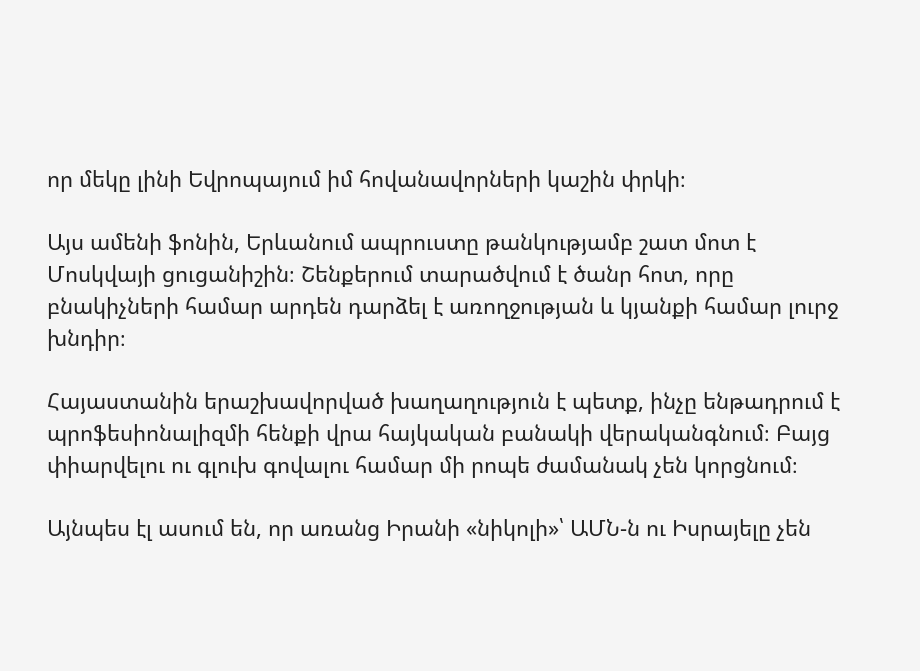որ մեկը լինի Եվրոպայում իմ հովանավորների կաշին փրկի։

Այս ամենի ֆոնին, Երևանում ապրուստը թանկությամբ շատ մոտ է Մոսկվայի ցուցանիշին։ Շենքերում տարածվում է ծանր հոտ, որը բնակիչների համար արդեն դարձել է առողջության և կյանքի համար լուրջ խնդիր։

Հայաստանին երաշխավորված խաղաղություն է պետք, ինչը ենթադրում է պրոֆեսիոնալիզմի հենքի վրա հայկական բանակի վերականգնում։ Բայց փիարվելու ու գլուխ գովալու համար մի րոպե ժամանակ չեն կորցնում։

Այնպես էլ ասում են, որ առանց Իրանի «նիկոլի»՝ ԱՄՆ-ն ու Իսրայելը չեն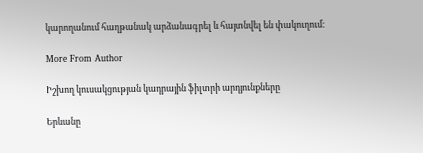կարողանում հաղթանակ արձանագրել և հայտնվել են փակուղում։

More From Author

Իշխող կուսակցության կադրային ֆիլտրի արդյունքները

Երևանը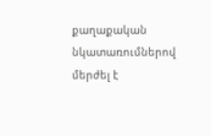քաղաքական նկատառումներով մերժել է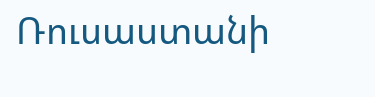Ռուսաստանի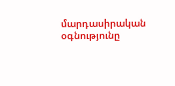մարդասիրական օգնությունը